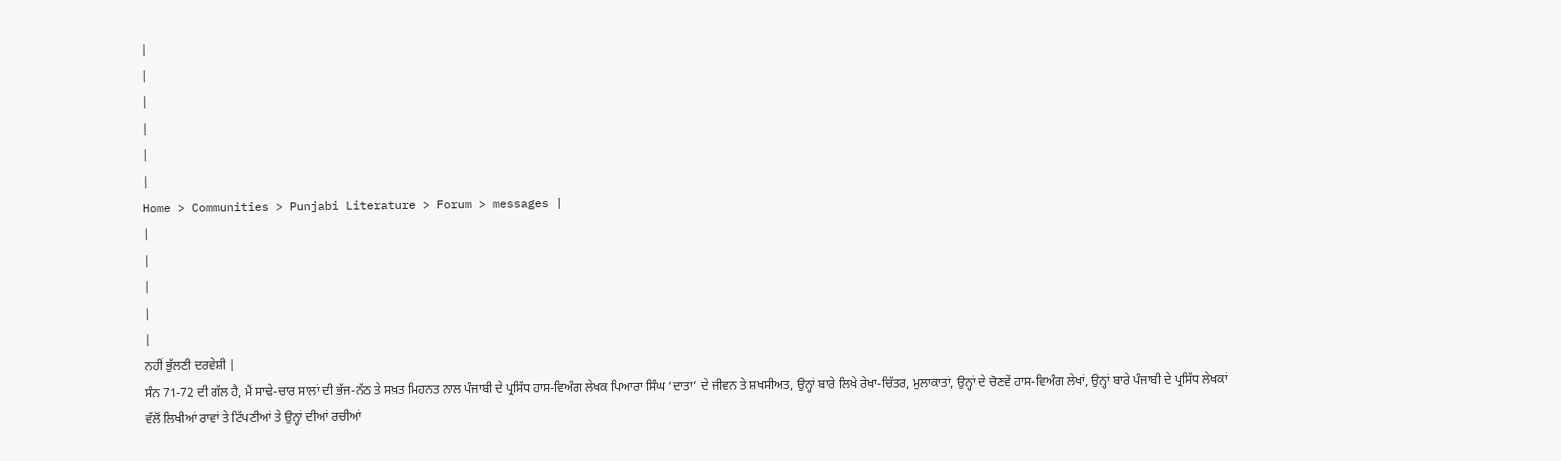|
|
|
|
|
|
Home > Communities > Punjabi Literature > Forum > messages |
|
|
|
|
|
ਨਹੀਂ ਭੁੱਲਣੀ ਦਰਵੇਸ਼ੀ |
ਸੰਨ 71-72 ਦੀ ਗੱਲ ਹੈ, ਮੈਂ ਸਾਢੇ-ਚਾਰ ਸਾਲਾਂ ਦੀ ਭੱਜ-ਨੱਠ ਤੇ ਸਖ਼ਤ ਮਿਹਨਤ ਨਾਲ ਪੰਜਾਬੀ ਦੇ ਪ੍ਰਸਿੱਧ ਹਾਸ-ਵਿਅੰਗ ਲੇਖਕ ਪਿਆਰਾ ਸਿੰਘ ‘ਦਾਤਾ’ ਦੇ ਜੀਵਨ ਤੇ ਸ਼ਖਸੀਅਤ, ਉਨ੍ਹਾਂ ਬਾਰੇ ਲਿਖੇ ਰੇਖਾ-ਚਿੱਤਰ, ਮੁਲਾਕਾਤਾਂ, ਉਨ੍ਹਾਂ ਦੇ ਚੋਣਵੇਂ ਹਾਸ-ਵਿਅੰਗ ਲੇਖਾਂ, ਉਨ੍ਹਾਂ ਬਾਰੇ ਪੰਜਾਬੀ ਦੇ ਪ੍ਰਸਿੱਧ ਲੇਖਕਾਂ ਵੱਲੋਂ ਲਿਖੀਆਂ ਰਾਵਾਂ ਤੇ ਟਿੱਪਣੀਆਂ ਤੇ ਉਨ੍ਹਾਂ ਦੀਆਂ ਰਚੀਆਂ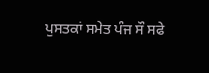ਪੁਸਤਕਾਂ ਸਮੇਤ ਪੰਜ ਸੌ ਸਫੇ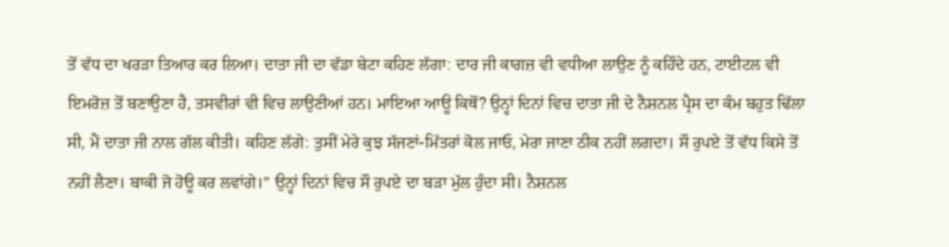ਤੋਂ ਵੱਧ ਦਾ ਖਰੜਾ ਤਿਆਰ ਕਰ ਲਿਆ। ਦਾਤਾ ਜੀ ਦਾ ਵੱਡਾ ਬੇਟਾ ਕਹਿਣ ਲੱਗਾ: ਦਾਰ ਜੀ ਕਾਗਜ਼ ਵੀ ਵਧੀਆ ਲਾਉਣ ਨੂੰ ਕਹਿੰਦੇ ਹਨ, ਟਾਈਟਲ ਵੀ ਇਮਰੋਜ਼ ਤੋਂ ਬਣਾਉਣਾ ਹੈ, ਤਸਵੀਰਾਂ ਵੀ ਵਿਚ ਲਾਉਣੀਆਂ ਹਨ। ਮਾਇਆ ਆਊ ਕਿਥੋਂ? ਉਨ੍ਹਾਂ ਦਿਨਾਂ ਵਿਚ ਦਾਤਾ ਜੀ ਦੇ ਨੈਸ਼ਨਲ ਪ੍ਰੈਸ ਦਾ ਕੰਮ ਬਹੁਤ ਢਿੱਲਾ ਸੀ, ਮੈਂ ਦਾਤਾ ਜੀ ਨਾਲ ਗੱਲ ਕੀਤੀ। ਕਹਿਣ ਲੱਗੇ: ਤੁਸੀਂ ਮੇਰੇ ਕੁਝ ਸੱਜਣਾਂ-ਮਿੱਤਰਾਂ ਕੋਲ ਜਾਓ, ਮੇਰਾ ਜਾਣਾ ਠੀਕ ਨਹੀਂ ਲਗਦਾ। ਸੌ ਰੁਪਏ ਤੋਂ ਵੱਧ ਕਿਸੇ ਤੋਂ ਨਹੀਂ ਲੈਣਾ। ਬਾਕੀ ਜੋ ਹੋਊ ਕਰ ਲਵਾਂਗੇ।” ਉਨ੍ਹਾਂ ਦਿਨਾਂ ਵਿਚ ਸੌ ਰੁਪਏ ਦਾ ਬੜਾ ਮੁੱਲ ਹੁੰਦਾ ਸੀ। ਨੈਸ਼ਨਲ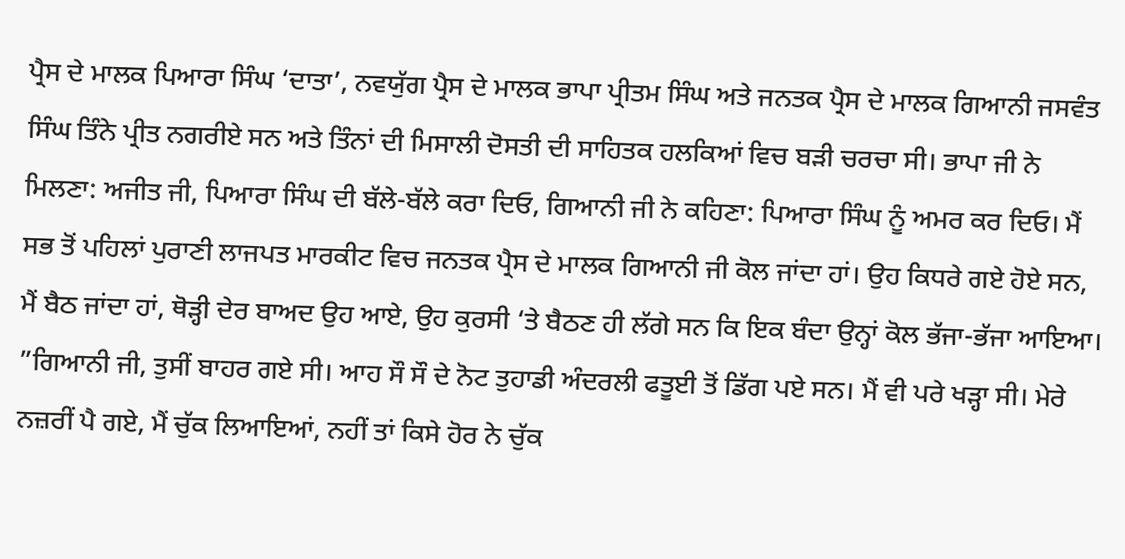ਪ੍ਰੈਸ ਦੇ ਮਾਲਕ ਪਿਆਰਾ ਸਿੰਘ ‘ਦਾਤਾ’, ਨਵਯੁੱਗ ਪ੍ਰੈਸ ਦੇ ਮਾਲਕ ਭਾਪਾ ਪ੍ਰੀਤਮ ਸਿੰਘ ਅਤੇ ਜਨਤਕ ਪ੍ਰੈਸ ਦੇ ਮਾਲਕ ਗਿਆਨੀ ਜਸਵੰਤ ਸਿੰਘ ਤਿੰਨੇ ਪ੍ਰੀਤ ਨਗਰੀਏ ਸਨ ਅਤੇ ਤਿੰਨਾਂ ਦੀ ਮਿਸਾਲੀ ਦੋਸਤੀ ਦੀ ਸਾਹਿਤਕ ਹਲਕਿਆਂ ਵਿਚ ਬੜੀ ਚਰਚਾ ਸੀ। ਭਾਪਾ ਜੀ ਨੇ ਮਿਲਣਾ: ਅਜੀਤ ਜੀ, ਪਿਆਰਾ ਸਿੰਘ ਦੀ ਬੱਲੇ-ਬੱਲੇ ਕਰਾ ਦਿਓ, ਗਿਆਨੀ ਜੀ ਨੇ ਕਹਿਣਾ: ਪਿਆਰਾ ਸਿੰਘ ਨੂੰ ਅਮਰ ਕਰ ਦਿਓ। ਮੈਂ ਸਭ ਤੋਂ ਪਹਿਲਾਂ ਪੁਰਾਣੀ ਲਾਜਪਤ ਮਾਰਕੀਟ ਵਿਚ ਜਨਤਕ ਪ੍ਰੈਸ ਦੇ ਮਾਲਕ ਗਿਆਨੀ ਜੀ ਕੋਲ ਜਾਂਦਾ ਹਾਂ। ਉਹ ਕਿਧਰੇ ਗਏ ਹੋਏ ਸਨ, ਮੈਂ ਬੈਠ ਜਾਂਦਾ ਹਾਂ, ਥੋੜ੍ਹੀ ਦੇਰ ਬਾਅਦ ਉਹ ਆਏ, ਉਹ ਕੁਰਸੀ ‘ਤੇ ਬੈਠਣ ਹੀ ਲੱਗੇ ਸਨ ਕਿ ਇਕ ਬੰਦਾ ਉਨ੍ਹਾਂ ਕੋਲ ਭੱਜਾ-ਭੱਜਾ ਆਇਆ। ”ਗਿਆਨੀ ਜੀ, ਤੁਸੀਂ ਬਾਹਰ ਗਏ ਸੀ। ਆਹ ਸੌ ਸੌ ਦੇ ਨੋਟ ਤੁਹਾਡੀ ਅੰਦਰਲੀ ਫਤੂਈ ਤੋਂ ਡਿੱਗ ਪਏ ਸਨ। ਮੈਂ ਵੀ ਪਰੇ ਖੜ੍ਹਾ ਸੀ। ਮੇਰੇ ਨਜ਼ਰੀਂ ਪੈ ਗਏ, ਮੈਂ ਚੁੱਕ ਲਿਆਇਆਂ, ਨਹੀਂ ਤਾਂ ਕਿਸੇ ਹੋਰ ਨੇ ਚੁੱਕ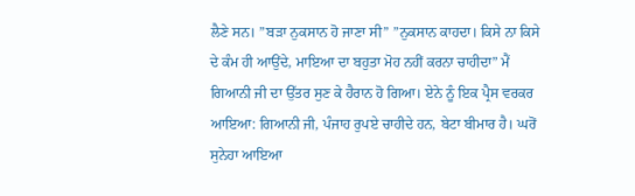ਲੈਣੇ ਸਨ। ”ਬੜਾ ਨੁਕਸਾਨ ਹੋ ਜਾਣਾ ਸੀ” ”ਨੁਕਸਾਨ ਕਾਹਦਾ। ਕਿਸੇ ਨਾ ਕਿਸੇ ਦੇ ਕੰਮ ਹੀ ਆਉਂਦੇ, ਮਾਇਆ ਦਾ ਬਹੁਤਾ ਮੋਹ ਨਹੀਂ ਕਰਨਾ ਚਾਹੀਦਾ” ਮੈਂ ਗਿਆਨੀ ਜੀ ਦਾ ਉੱਤਰ ਸੁਣ ਕੇ ਹੈਰਾਨ ਹੋ ਗਿਆ। ਏਨੇ ਨੂੰ ਇਕ ਪ੍ਰੈਸ ਵਰਕਰ ਆਇਆ: ਗਿਆਨੀ ਜੀ, ਪੰਜਾਹ ਰੁਪਏ ਚਾਹੀਦੇ ਹਨ, ਬੇਟਾ ਬੀਮਾਰ ਹੈ। ਘਰੋਂ ਸੁਨੇਹਾ ਆਇਆ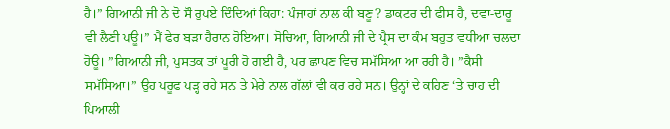ਹੈ।” ਗਿਆਨੀ ਜੀ ਨੇ ਦੋ ਸੌ ਰੁਪਏ ਦਿੰਦਿਆਂ ਕਿਹਾ: ਪੰਜਾਹਾਂ ਨਾਲ ਕੀ ਬਣੂ? ਡਾਕਟਰ ਦੀ ਫੀਸ ਹੈ, ਦਵਾ-ਦਾਰੂ ਵੀ ਲੈਣੀ ਪਊ।” ਮੈਂ ਫੇਰ ਬੜਾ ਹੈਰਾਨ ਹੋਇਆ। ਸੋਚਿਆ, ਗਿਆਨੀ ਜੀ ਦੇ ਪ੍ਰੈਸ ਦਾ ਕੰਮ ਬਹੁਤ ਵਧੀਆ ਚਲਦਾ ਹੋਊ। ”ਗਿਆਨੀ ਜੀ, ਪੁਸਤਕ ਤਾਂ ਪੂਰੀ ਹੋ ਗਈ ਹੈ, ਪਰ ਛਾਪਣ ਵਿਚ ਸਮੱਸਿਆ ਆ ਰਹੀ ਹੈ। ”ਕੈਸੀ ਸਮੱਸਿਆ।” ਉਹ ਪਰੂਫ ਪੜ੍ਹ ਰਹੇ ਸਨ ਤੇ ਮੇਰੇ ਨਾਲ ਗੱਲਾਂ ਵੀ ਕਰ ਰਹੇ ਸਨ। ਉਨ੍ਹਾਂ ਦੇ ਕਹਿਣ ‘ਤੇ ਚਾਹ ਦੀ ਪਿਆਲੀ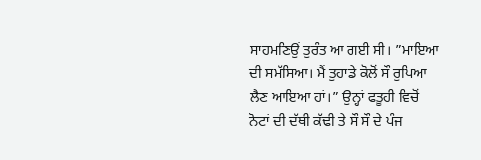ਸਾਹਮਣਿਉਂ ਤੁਰੰਤ ਆ ਗਈ ਸੀ। ”ਮਾਇਆ ਦੀ ਸਮੱਸਿਆ। ਮੈਂ ਤੁਹਾਡੇ ਕੋਲੋਂ ਸੌ ਰੁਪਿਆ ਲੈਣ ਆਇਆ ਹਾਂ।” ਉਨ੍ਹਾਂ ਫਤੂਹੀ ਵਿਚੋਂ ਨੋਟਾਂ ਦੀ ਦੱਥੀ ਕੱਢੀ ਤੇ ਸੌ ਸੌ ਦੇ ਪੰਜ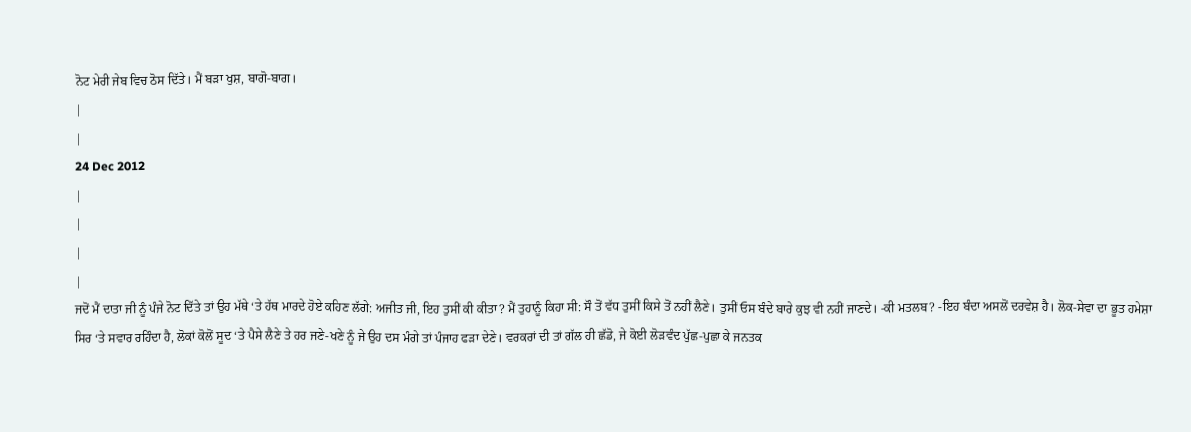ਨੋਟ ਮੇਰੀ ਜੇਬ ਵਿਚ ਠੋਸ ਦਿੱਤੇ। ਮੈਂ ਬੜਾ ਖੁਸ਼, ਬਾਗੋ-ਬਾਗ।
|
|
24 Dec 2012
|
|
|
|
ਜਦੋਂ ਮੈਂ ਦਾਤਾ ਜੀ ਨੂੰ ਪੰਜੇ ਨੋਟ ਦਿੱਤੇ ਤਾਂ ਉਹ ਮੱਥੇ ‘ਤੇ ਹੱਥ ਮਾਰਦੇ ਹੋਏ ਕਹਿਣ ਲੱਗੇ: ਅਜੀਤ ਜੀ, ਇਹ ਤੁਸੀਂ ਕੀ ਕੀਤਾ? ਮੈਂ ਤੁਹਾਨੂੰ ਕਿਹਾ ਸੀ: ਸੌ ਤੋਂ ਵੱਧ ਤੁਸੀਂ ਕਿਸੇ ਤੋਂ ਨਹੀਂ ਲੈਣੇ। ਤੁਸੀਂ ਓਸ ਬੰਦੇ ਬਾਰੇ ਕੁਝ ਵੀ ਨਹੀਂ ਜਾਣਦੇ। -ਕੀ ਮਤਲਬ? -ਇਹ ਬੰਦਾ ਅਸਲੋਂ ਦਰਵੇਸ਼ ਹੈ। ਲੋਕ-ਸੇਵਾ ਦਾ ਭੂਤ ਹਮੇਸ਼ਾ ਸਿਰ ‘ਤੇ ਸਵਾਰ ਰਹਿੰਦਾ ਹੈ, ਲੋਕਾਂ ਕੋਲੋਂ ਸੂਦ ‘ਤੇ ਪੈਸੇ ਲੈਣੇ ਤੇ ਹਰ ਜਣੇ-ਖਣੇ ਨੂੰ ਜੇ ਉਹ ਦਸ ਮੰਗੇ ਤਾਂ ਪੰਜਾਹ ਫੜਾ ਦੇਣੇ। ਵਰਕਰਾਂ ਦੀ ਤਾਂ ਗੱਲ ਹੀ ਛੱਡੋ, ਜੇ ਕੋਈ ਲੋੜਵੰਦ ਪੁੱਛ-ਪੁਛਾ ਕੇ ਜਨਤਕ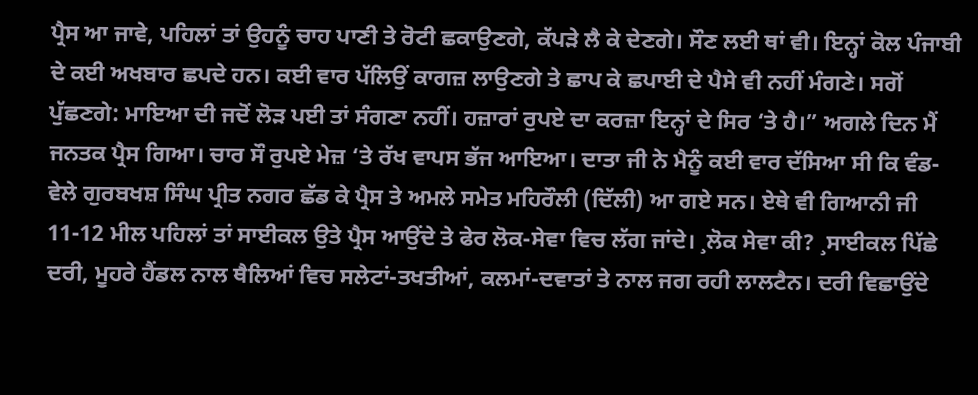ਪ੍ਰੈਸ ਆ ਜਾਵੇ, ਪਹਿਲਾਂ ਤਾਂ ਉਹਨੂੰ ਚਾਹ ਪਾਣੀ ਤੇ ਰੋਟੀ ਛਕਾਉਣਗੇ, ਕੱਪੜੇ ਲੈ ਕੇ ਦੇਣਗੇ। ਸੌਣ ਲਈ ਥਾਂ ਵੀ। ਇਨ੍ਹਾਂ ਕੋਲ ਪੰਜਾਬੀ ਦੇ ਕਈ ਅਖਬਾਰ ਛਪਦੇ ਹਨ। ਕਈ ਵਾਰ ਪੱਲਿਉਂ ਕਾਗਜ਼ ਲਾਉਣਗੇ ਤੇ ਛਾਪ ਕੇ ਛਪਾਈ ਦੇ ਪੈਸੇ ਵੀ ਨਹੀਂ ਮੰਗਣੇ। ਸਗੋਂ ਪੁੱਛਣਗੇ: ਮਾਇਆ ਦੀ ਜਦੋਂ ਲੋੜ ਪਈ ਤਾਂ ਸੰਗਣਾ ਨਹੀਂ। ਹਜ਼ਾਰਾਂ ਰੁਪਏ ਦਾ ਕਰਜ਼ਾ ਇਨ੍ਹਾਂ ਦੇ ਸਿਰ ‘ਤੇ ਹੈ।” ਅਗਲੇ ਦਿਨ ਮੈਂ ਜਨਤਕ ਪ੍ਰੈਸ ਗਿਆ। ਚਾਰ ਸੌ ਰੁਪਏ ਮੇਜ਼ ‘ਤੇ ਰੱਖ ਵਾਪਸ ਭੱਜ ਆਇਆ। ਦਾਤਾ ਜੀ ਨੇ ਮੈਨੂੰ ਕਈ ਵਾਰ ਦੱਸਿਆ ਸੀ ਕਿ ਵੰਡ-ਵੇਲੇ ਗੁਰਬਖਸ਼ ਸਿੰਘ ਪ੍ਰੀਤ ਨਗਰ ਛੱਡ ਕੇ ਪ੍ਰੈਸ ਤੇ ਅਮਲੇ ਸਮੇਤ ਮਹਿਰੌਲੀ (ਦਿੱਲੀ) ਆ ਗਏ ਸਨ। ਏਥੇ ਵੀ ਗਿਆਨੀ ਜੀ 11-12 ਮੀਲ ਪਹਿਲਾਂ ਤਾਂ ਸਾਈਕਲ ਉਤੇ ਪ੍ਰੈਸ ਆਉਂਦੇ ਤੇ ਫੇਰ ਲੋਕ-ਸੇਵਾ ਵਿਚ ਲੱਗ ਜਾਂਦੇ। ¸ਲੋਕ ਸੇਵਾ ਕੀ? ¸ਸਾਈਕਲ ਪਿੱਛੇ ਦਰੀ, ਮੂਹਰੇ ਹੈਂਡਲ ਨਾਲ ਥੈਲਿਆਂ ਵਿਚ ਸਲੇਟਾਂ-ਤਖਤੀਆਂ, ਕਲਮਾਂ-ਦਵਾਤਾਂ ਤੇ ਨਾਲ ਜਗ ਰਹੀ ਲਾਲਟੈਨ। ਦਰੀ ਵਿਛਾਉਂਦੇ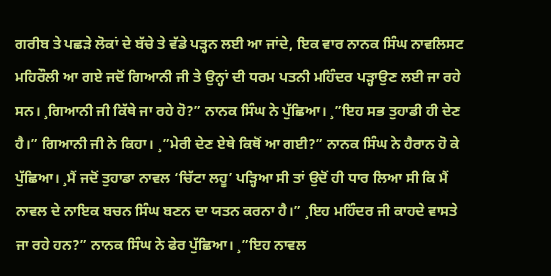ਗਰੀਬ ਤੇ ਪਛੜੇ ਲੋਕਾਂ ਦੇ ਬੱਚੇ ਤੇ ਵੱਡੇ ਪੜ੍ਹਨ ਲਈ ਆ ਜਾਂਦੇ, ਇਕ ਵਾਰ ਨਾਨਕ ਸਿੰਘ ਨਾਵਲਿਸਟ ਮਹਿਰੌਲੀ ਆ ਗਏ ਜਦੋਂ ਗਿਆਨੀ ਜੀ ਤੇ ਉਨ੍ਹਾਂ ਦੀ ਧਰਮ ਪਤਨੀ ਮਹਿੰਦਰ ਪੜ੍ਹਾਉਣ ਲਈ ਜਾ ਰਹੇ ਸਨ। ¸ਗਿਆਨੀ ਜੀ ਕਿੱਥੇ ਜਾ ਰਹੇ ਹੋ?” ਨਾਨਕ ਸਿੰਘ ਨੇ ਪੁੱਛਿਆ। ¸”ਇਹ ਸਭ ਤੁਹਾਡੀ ਹੀ ਦੇਣ ਹੈ।” ਗਿਆਨੀ ਜੀ ਨੇ ਕਿਹਾ। ¸”ਮੇਰੀ ਦੇਣ ਏਥੇ ਕਿਥੋਂ ਆ ਗਈ?” ਨਾਨਕ ਸਿੰਘ ਨੇ ਹੈਰਾਨ ਹੋ ਕੇ ਪੁੱਛਿਆ। ¸ਮੈਂ ਜਦੋਂ ਤੁਹਾਡਾ ਨਾਵਲ ‘ਚਿੱਟਾ ਲਹੂ’ ਪੜ੍ਹਿਆ ਸੀ ਤਾਂ ਉਦੋਂ ਹੀ ਧਾਰ ਲਿਆ ਸੀ ਕਿ ਮੈਂ ਨਾਵਲ ਦੇ ਨਾਇਕ ਬਚਨ ਸਿੰਘ ਬਣਨ ਦਾ ਯਤਨ ਕਰਨਾ ਹੈ।” ¸ਇਹ ਮਹਿੰਦਰ ਜੀ ਕਾਹਦੇ ਵਾਸਤੇ ਜਾ ਰਹੇ ਹਨ?” ਨਾਨਕ ਸਿੰਘ ਨੇ ਫੇਰ ਪੁੱਛਿਆ। ¸”ਇਹ ਨਾਵਲ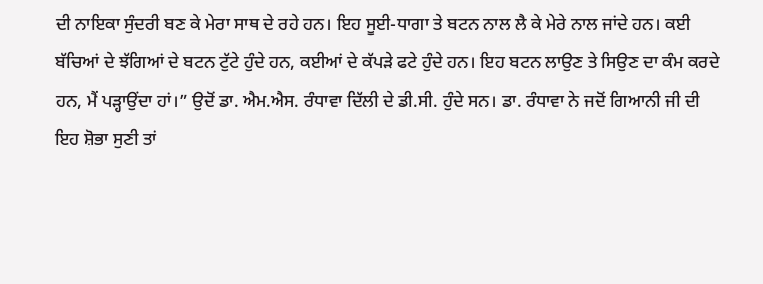ਦੀ ਨਾਇਕਾ ਸੁੰਦਰੀ ਬਣ ਕੇ ਮੇਰਾ ਸਾਥ ਦੇ ਰਹੇ ਹਨ। ਇਹ ਸੂਈ-ਧਾਗਾ ਤੇ ਬਟਨ ਨਾਲ ਲੈ ਕੇ ਮੇਰੇ ਨਾਲ ਜਾਂਦੇ ਹਨ। ਕਈ ਬੱਚਿਆਂ ਦੇ ਝੱਗਿਆਂ ਦੇ ਬਟਨ ਟੁੱਟੇ ਹੁੰਦੇ ਹਨ, ਕਈਆਂ ਦੇ ਕੱਪੜੇ ਫਟੇ ਹੁੰਦੇ ਹਨ। ਇਹ ਬਟਨ ਲਾਉਣ ਤੇ ਸਿਉਣ ਦਾ ਕੰਮ ਕਰਦੇ ਹਨ, ਮੈਂ ਪੜ੍ਹਾਉਂਦਾ ਹਾਂ।” ਉਦੋਂ ਡਾ. ਐਮ.ਐਸ. ਰੰਧਾਵਾ ਦਿੱਲੀ ਦੇ ਡੀ.ਸੀ. ਹੁੰਦੇ ਸਨ। ਡਾ. ਰੰਧਾਵਾ ਨੇ ਜਦੋਂ ਗਿਆਨੀ ਜੀ ਦੀ ਇਹ ਸ਼ੋਭਾ ਸੁਣੀ ਤਾਂ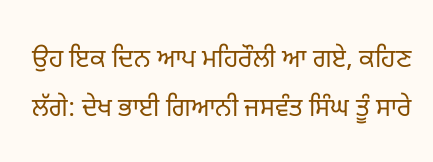ਉਹ ਇਕ ਦਿਨ ਆਪ ਮਹਿਰੌਲੀ ਆ ਗਏ, ਕਹਿਣ ਲੱਗੇ: ਦੇਖ ਭਾਈ ਗਿਆਨੀ ਜਸਵੰਤ ਸਿੰਘ ਤੂੰ ਸਾਰੇ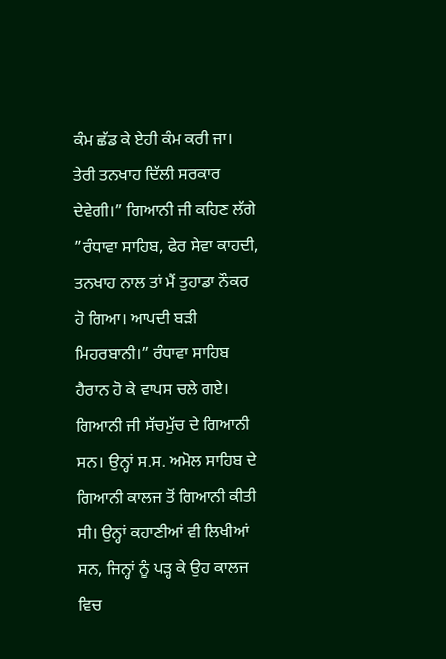ਕੰਮ ਛੱਡ ਕੇ ਏਹੀ ਕੰਮ ਕਰੀ ਜਾ। ਤੇਰੀ ਤਨਖਾਹ ਦਿੱਲੀ ਸਰਕਾਰ ਦੇਵੇਗੀ।” ਗਿਆਨੀ ਜੀ ਕਹਿਣ ਲੱਗੇ ”ਰੰਧਾਵਾ ਸਾਹਿਬ, ਫੇਰ ਸੇਵਾ ਕਾਹਦੀ, ਤਨਖਾਹ ਨਾਲ ਤਾਂ ਮੈਂ ਤੁਹਾਡਾ ਨੌਕਰ ਹੋ ਗਿਆ। ਆਪਦੀ ਬੜੀ ਮਿਹਰਬਾਨੀ।” ਰੰਧਾਵਾ ਸਾਹਿਬ ਹੈਰਾਨ ਹੋ ਕੇ ਵਾਪਸ ਚਲੇ ਗਏ। ਗਿਆਨੀ ਜੀ ਸੱਚਮੁੱਚ ਦੇ ਗਿਆਨੀ ਸਨ। ਉਨ੍ਹਾਂ ਸ.ਸ. ਅਮੋਲ ਸਾਹਿਬ ਦੇ ਗਿਆਨੀ ਕਾਲਜ ਤੋਂ ਗਿਆਨੀ ਕੀਤੀ ਸੀ। ਉਨ੍ਹਾਂ ਕਹਾਣੀਆਂ ਵੀ ਲਿਖੀਆਂ ਸਨ, ਜਿਨ੍ਹਾਂ ਨੂੰ ਪੜ੍ਹ ਕੇ ਉਹ ਕਾਲਜ ਵਿਚ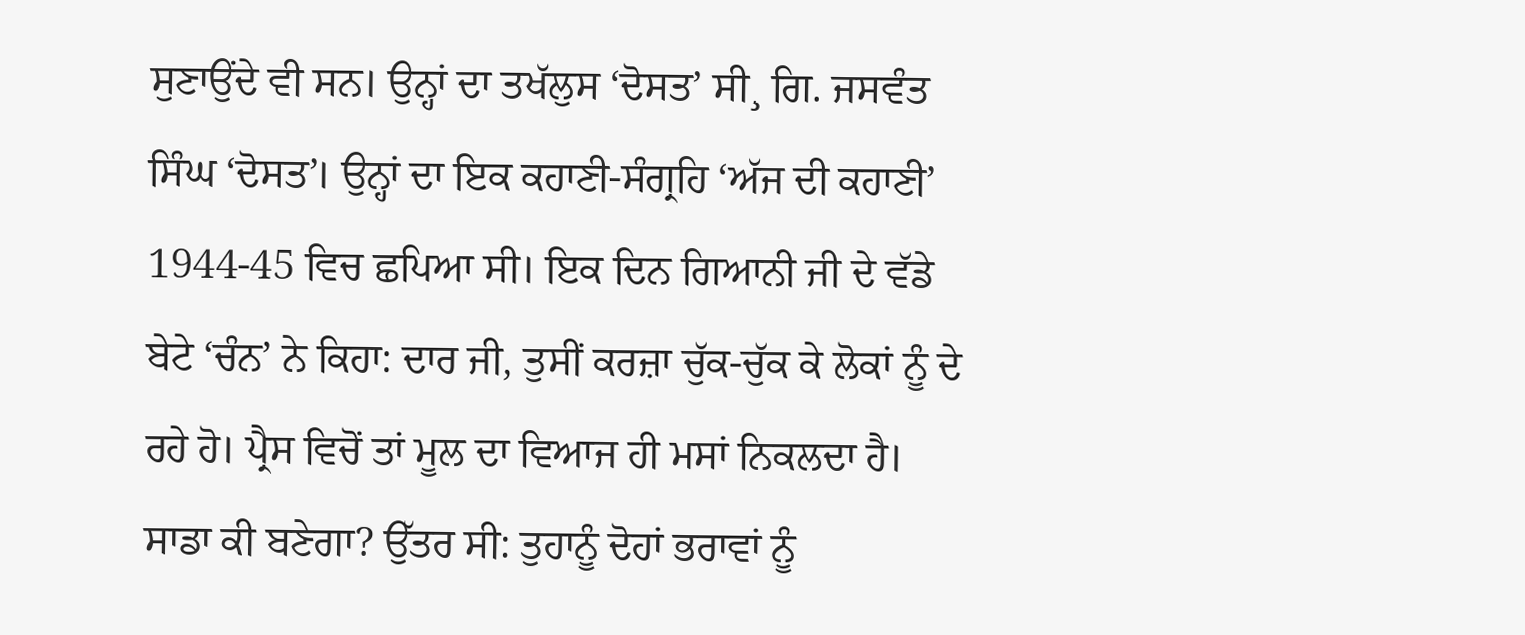ਸੁਣਾਉਂਦੇ ਵੀ ਸਨ। ਉਨ੍ਹਾਂ ਦਾ ਤਖੱਲੁਸ ‘ਦੋਸਤ’ ਸੀ¸ ਗਿ. ਜਸਵੰਤ ਸਿੰਘ ‘ਦੋਸਤ’। ਉਨ੍ਹਾਂ ਦਾ ਇਕ ਕਹਾਣੀ-ਸੰਗ੍ਰਹਿ ‘ਅੱਜ ਦੀ ਕਹਾਣੀ’ 1944-45 ਵਿਚ ਛਪਿਆ ਸੀ। ਇਕ ਦਿਨ ਗਿਆਨੀ ਜੀ ਦੇ ਵੱਡੇ ਬੇਟੇ ‘ਚੰਨ’ ਨੇ ਕਿਹਾ: ਦਾਰ ਜੀ, ਤੁਸੀਂ ਕਰਜ਼ਾ ਚੁੱਕ-ਚੁੱਕ ਕੇ ਲੋਕਾਂ ਨੂੰ ਦੇ ਰਹੇ ਹੋ। ਪ੍ਰੈਸ ਵਿਚੋਂ ਤਾਂ ਮੂਲ ਦਾ ਵਿਆਜ ਹੀ ਮਸਾਂ ਨਿਕਲਦਾ ਹੈ। ਸਾਡਾ ਕੀ ਬਣੇਗਾ? ਉੱਤਰ ਸੀ: ਤੁਹਾਨੂੰ ਦੋਹਾਂ ਭਰਾਵਾਂ ਨੂੰ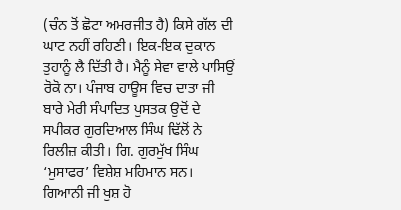(ਚੰਨ ਤੋਂ ਛੋਟਾ ਅਮਰਜੀਤ ਹੈ) ਕਿਸੇ ਗੱਲ ਦੀ ਘਾਟ ਨਹੀਂ ਰਹਿਣੀ। ਇਕ-ਇਕ ਦੁਕਾਨ ਤੁਹਾਨੂੰ ਲੈ ਦਿੱਤੀ ਹੈ। ਮੈਨੂੰ ਸੇਵਾ ਵਾਲੇ ਪਾਸਿਉਂ ਰੋਕੋ ਨਾ। ਪੰਜਾਬ ਹਾਊਸ ਵਿਚ ਦਾਤਾ ਜੀ ਬਾਰੇ ਮੇਰੀ ਸੰਪਾਦਿਤ ਪੁਸਤਕ ਉਦੋਂ ਦੇ ਸਪੀਕਰ ਗੁਰਦਿਆਲ ਸਿੰਘ ਢਿੱਲੋਂ ਨੇ ਰਿਲੀਜ਼ ਕੀਤੀ। ਗਿ. ਗੁਰਮੁੱਖ ਸਿੰਘ ‘ਮੁਸਾਫਰ’ ਵਿਸ਼ੇਸ਼ ਮਹਿਮਾਨ ਸਨ। ਗਿਆਨੀ ਜੀ ਖੁਸ਼ ਹੋ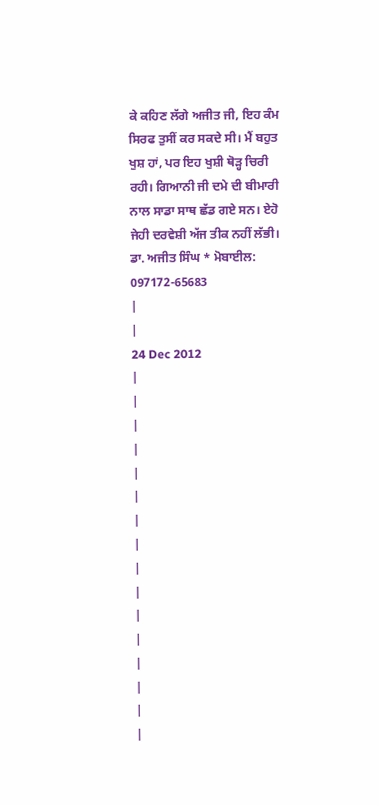ਕੇ ਕਹਿਣ ਲੱਗੇ ਅਜੀਤ ਜੀ, ਇਹ ਕੰਮ ਸਿਰਫ ਤੁਸੀਂ ਕਰ ਸਕਦੇ ਸੀ। ਮੈਂ ਬਹੁਤ ਖੁਸ਼ ਹਾਂ, ਪਰ ਇਹ ਖੁਸ਼ੀ ਥੋੜ੍ਹ ਚਿਰੀ ਰਹੀ। ਗਿਆਨੀ ਜੀ ਦਮੇ ਦੀ ਬੀਮਾਰੀ ਨਾਲ ਸਾਡਾ ਸਾਥ ਛੱਡ ਗਏ ਸਨ। ਏਹੋ ਜੇਹੀ ਦਰਵੇਸ਼ੀ ਅੱਜ ਤੀਕ ਨਹੀਂ ਲੱਭੀ।
ਡਾ. ਅਜੀਤ ਸਿੰਘ * ਮੋਬਾਈਲ: 097172-65683
|
|
24 Dec 2012
|
|
|
|
|
|
|
|
|
|
|
|
|
|
|
|